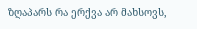ზღაპარს რა ერქვა არ მახსოვს,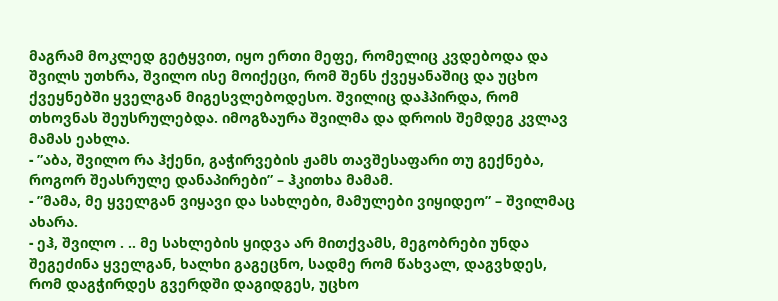მაგრამ მოკლედ გეტყვით, იყო ერთი მეფე, რომელიც კვდებოდა და შვილს უთხრა, შვილო ისე მოიქეცი, რომ შენს ქვეყანაშიც და უცხო ქვეყნებში ყველგან მიგესვლებოდესო. შვილიც დაჰპირდა, რომ თხოვნას შეუსრულებდა. იმოგზაურა შვილმა და დროის შემდეგ კვლავ მამას ეახლა.
- ”აბა, შვილო რა ჰქენი, გაჭირვების ჟამს თავშესაფარი თუ გექნება, როგორ შეასრულე დანაპირები” – ჰკითხა მამამ.
- ”მამა, მე ყველგან ვიყავი და სახლები, მამულები ვიყიდეო” – შვილმაც ახარა.
- ეჰ, შვილო . .. მე სახლების ყიდვა არ მითქვამს, მეგობრები უნდა შეგეძინა ყველგან, ხალხი გაგეცნო, სადმე რომ წახვალ, დაგვხდეს, რომ დაგჭირდეს გვერდში დაგიდგეს, უცხო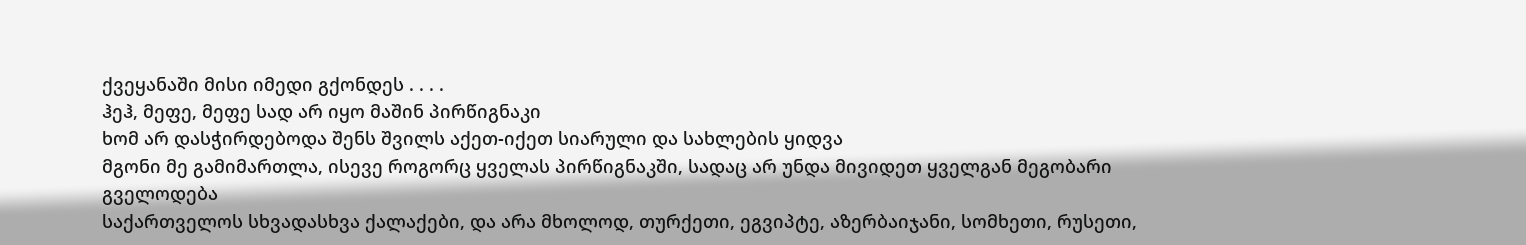ქვეყანაში მისი იმედი გქონდეს . . . .
ჰეჰ, მეფე, მეფე სად არ იყო მაშინ პირწიგნაკი
ხომ არ დასჭირდებოდა შენს შვილს აქეთ-იქეთ სიარული და სახლების ყიდვა
მგონი მე გამიმართლა, ისევე როგორც ყველას პირწიგნაკში, სადაც არ უნდა მივიდეთ ყველგან მეგობარი გველოდება
საქართველოს სხვადასხვა ქალაქები, და არა მხოლოდ, თურქეთი, ეგვიპტე, აზერბაიჯანი, სომხეთი, რუსეთი,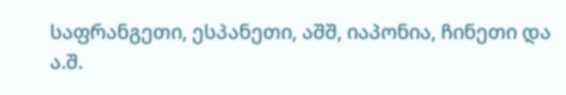საფრანგეთი, ესპანეთი, აშშ, იაპონია, ჩინეთი და ა.შ.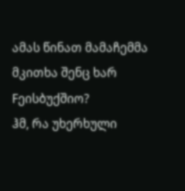ამას წინათ მამაჩემმა მკითხა შენც ხარ Fეისბუქშიო?
ჰმ, რა უხერხული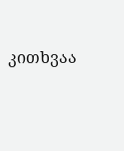კითხვაა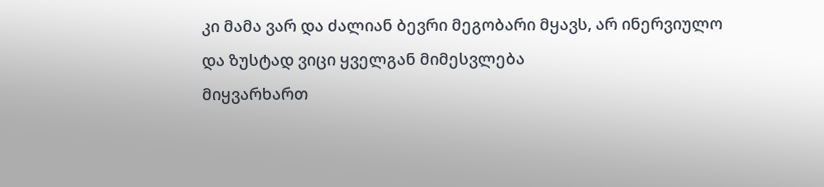კი მამა ვარ და ძალიან ბევრი მეგობარი მყავს, არ ინერვიულო
და ზუსტად ვიცი ყველგან მიმესვლება
მიყვარხართ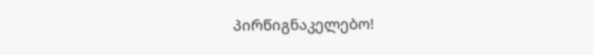პირწიგნაკელებო!